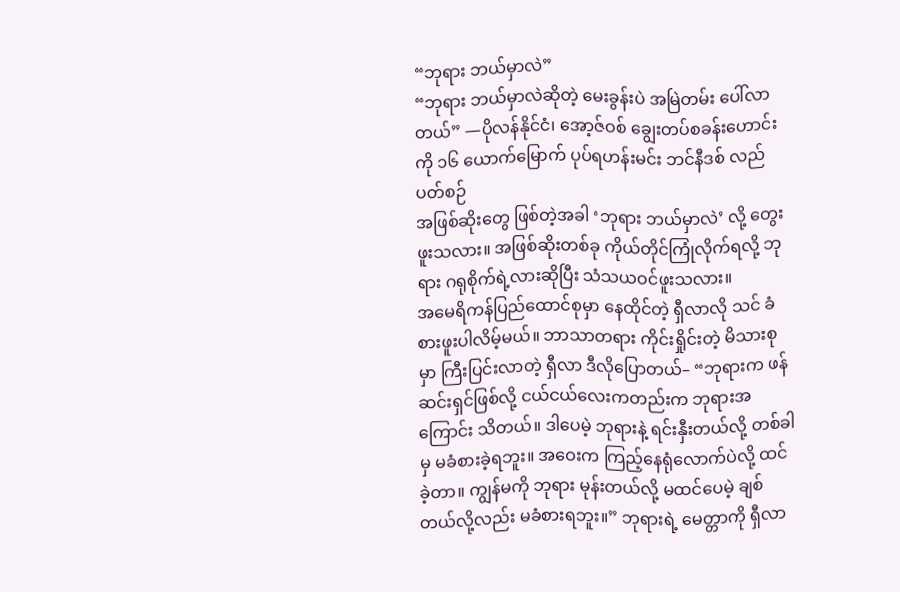“ဘုရား ဘယ်မှာလဲ”
“ဘုရား ဘယ်မှာလဲဆိုတဲ့ မေးခွန်းပဲ အမြဲတမ်း ပေါ်လာတယ်” —ပိုလန်နိုင်ငံ၊ အော့ဇ်ဝစ် ချွေးတပ်စခန်းဟောင်းကို ၁၆ ယောက်မြောက် ပုပ်ရဟန်းမင်း ဘင်နီဒစ် လည်ပတ်စဉ်
အဖြစ်ဆိုးတွေ ဖြစ်တဲ့အခါ ‘ဘုရား ဘယ်မှာလဲ’ လို့ တွေးဖူးသလား။ အဖြစ်ဆိုးတစ်ခု ကိုယ်တိုင်ကြုံလိုက်ရလို့ ဘုရား ဂရုစိုက်ရဲ့လားဆိုပြီး သံသယဝင်ဖူးသလား။
အမေရိကန်ပြည်ထောင်စုမှာ နေထိုင်တဲ့ ရှီလာလို သင် ခံစားဖူးပါလိမ့်မယ်။ ဘာသာတရား ကိုင်းရှိုင်းတဲ့ မိသားစုမှာ ကြီးပြင်းလာတဲ့ ရှီလာ ဒီလိုပြောတယ်– “ဘုရားက ဖန်ဆင်းရှင်ဖြစ်လို့ ငယ်ငယ်လေးကတည်းက ဘုရားအကြောင်း သိတယ်။ ဒါပေမဲ့ ဘုရားနဲ့ ရင်းနှီးတယ်လို့ တစ်ခါမှ မခံစားခဲ့ရဘူး။ အဝေးက ကြည့်နေရုံလောက်ပဲလို့ ထင်ခဲ့တာ။ ကျွန်မကို ဘုရား မုန်းတယ်လို့ မထင်ပေမဲ့ ချစ်တယ်လို့လည်း မခံစားရဘူး။” ဘုရားရဲ့ မေတ္တာကို ရှီလာ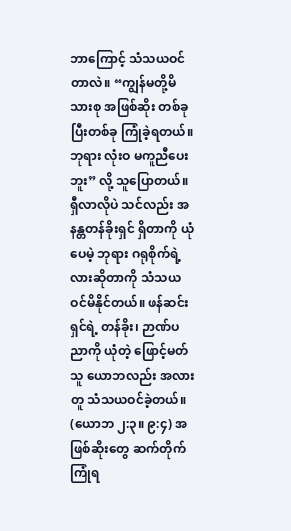ဘာကြောင့် သံသယဝင်တာလဲ။ “ကျွန်မတို့မိသားစု အဖြစ်ဆိုး တစ်ခုပြီးတစ်ခု ကြုံခဲ့ရတယ်။ ဘုရား လုံးဝ မကူညီပေးဘူး” လို့ သူပြောတယ်။
ရှီလာလိုပဲ သင်လည်း အနန္တတန်ခိုးရှင် ရှိတာကို ယုံပေမဲ့ ဘုရား ဂရုစိုက်ရဲ့လားဆိုတာကို သံသယဝင်မိနိုင်တယ်။ ဖန်ဆင်းရှင်ရဲ့ တန်ခိုး၊ ဉာဏ်ပညာကို ယုံတဲ့ ဖြောင့်မတ်သူ ယောဘလည်း အလားတူ သံသယဝင်ခဲ့တယ်။ (ယောဘ ၂:၃။ ၉:၄) အဖြစ်ဆိုးတွေ ဆက်တိုက်ကြုံရ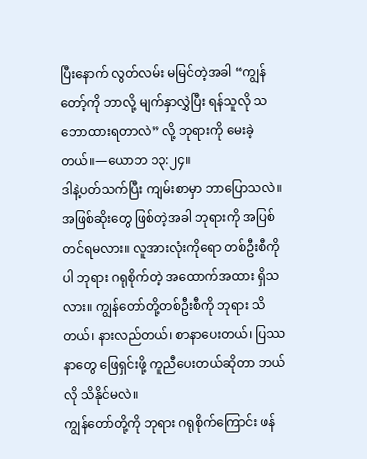ပြီးနောက် လွတ်လမ်း မမြင်တဲ့အခါ “ကျွန်တော့်ကို ဘာလို့ မျက်နှာလွှဲပြီး ရန်သူလို သဘောထားရတာလဲ” လို့ ဘုရားကို မေးခဲ့တယ်။—ယောဘ ၁၃:၂၄။
ဒါနဲ့ပတ်သက်ပြီး ကျမ်းစာမှာ ဘာပြောသလဲ။ အဖြစ်ဆိုးတွေ ဖြစ်တဲ့အခါ ဘုရားကို အပြစ်တင်ရမလား။ လူအားလုံးကိုရော တစ်ဦးစီကိုပါ ဘုရား ဂရုစိုက်တဲ့ အထောက်အထား ရှိသလား။ ကျွန်တော်တို့တစ်ဦးစီကို ဘုရား သိတယ်၊ နားလည်တယ်၊ စာနာပေးတယ်၊ ပြဿနာတွေ ဖြေရှင်းဖို့ ကူညီပေးတယ်ဆိုတာ ဘယ်လို သိနိုင်မလဲ။
ကျွန်တော်တို့ကို ဘုရား ဂရုစိုက်ကြောင်း ဖန်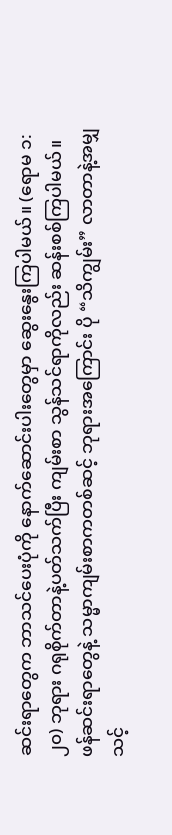ဆင်းရာတွေက ဘာသင်ပေးပုံကို နောက်ဆောင်းပါးတွေမှာ ဆွေးနွေးကြပါမယ်။ (ရောမ ၁:၂၀) ဘုရား ဂရုစိုက်တာနဲ့ပတ်သက်ပြီး ကျမ်းစာ သွန်သင်ရာကိုလည်း ဆန်းစစ်ကြပါမယ်။ ဖန်ဆင်းရာတွေနဲ့ သမ္မာကျမ်းစာကတစ်ဆင့် ဘုရားအကြောင်း ပို “သိကျွမ်း” လာတာနဲ့အမျှ သင့်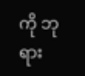ကို ဘုရား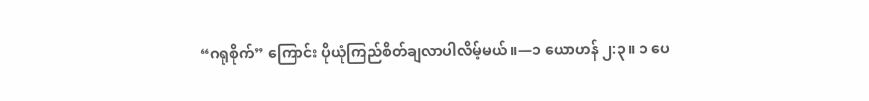“ဂရုစိုက်” ကြောင်း ပိုယုံကြည်စိတ်ချလာပါလိမ့်မယ်။—၁ ယောဟန် ၂:၃။ ၁ ပေ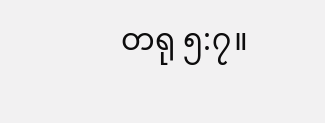တရု ၅:၇။